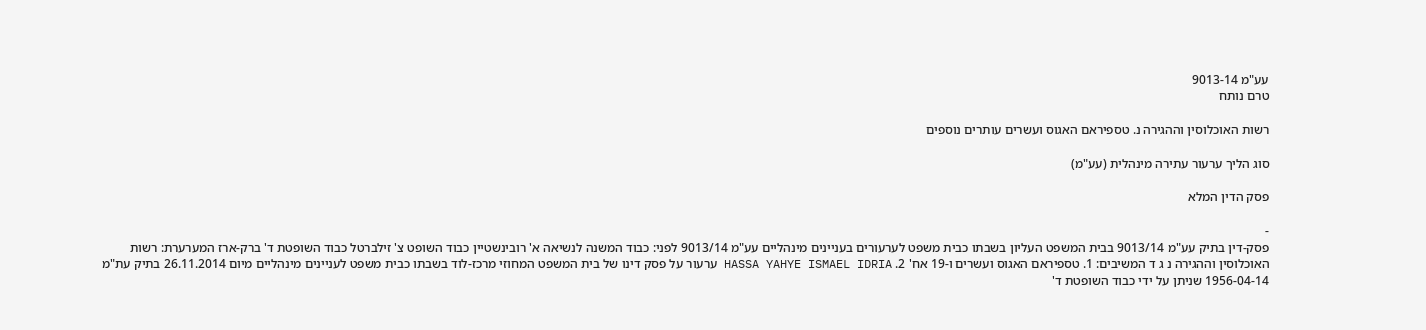עע"מ 9013-14
טרם נותח

רשות האוכלוסין וההגירה נ. טספיראם האגוס ועשרים עותרים נוספים

סוג הליך ערעור עתירה מינהלית (עע"מ)

פסק הדין המלא

-
פסק-דין בתיק עע"מ 9013/14 בבית המשפט העליון בשבתו כבית משפט לערעורים בעניינים מינהליים עע"מ 9013/14 לפני: כבוד המשנה לנשיאה א' רובינשטיין כבוד השופט צ' זילברטל כבוד השופטת ד' ברק-ארז המערערת: רשות האוכלוסין וההגירה נ ג ד המשיבים: 1. טספיראם האגוס ועשרים ו-19 אח' 2. HASSA YAHYE ISMAEL IDRIA ערעור על פסק דינו של בית המשפט המחוזי מרכז-לוד בשבתו כבית משפט לעניינים מינהליים מיום 26.11.2014 בתיק עת"מ 1956-04-14 שניתן על ידי כבוד השופטת ד'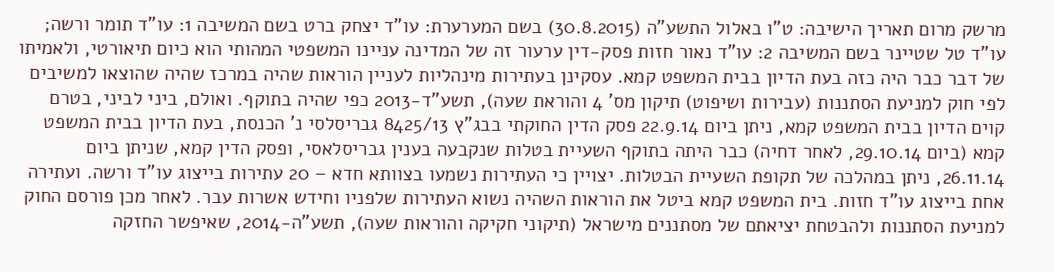מרשק מרום תאריך הישיבה: ט"ו באלול התשע"ה (30.8.2015) בשם המערערת: עו"ד יצחק ברט בשם המשיבה 1: עו"ד תומר ורשה; עו"ד טל שטיינר בשם המשיבה 2: עו"ד נאור חזות פסק-דין ערעור זה של המדינה עניינו המשפטי המהותי הוא כיום תיאורטי, ולאמיתו של דבר כבר היה כזה בעת הדיון בבית המשפט קמא. עסקינן בעתירות מינהליות לעניין הוראות שהיה במרכז שהיה שהוצאו למשיבים לפי חוק למניעת הסתננות (עבירות ושיפוט) תיקון מס' 4 והוראת שעה), תשע"ד-2013 כפי שהיה בתוקף. ואולם, ביני לביני, בטרם קוים הדיון בבית המשפט קמא, ניתן ביום 22.9.14 פסק הדין החוקתי בבג"ץ 8425/13 גבריסלסי נ' הכנסת, בעת הדיון בבית המשפט קמא (ביום 29.10.14, לאחר דחיה) כבר היתה בתוקף השעיית בטלות שנקבעה בענין גבריסלאסי, ופסק הדין קמא, שניתן ביום 26.11.14, ניתן במהלכה של תקופת השעיית הבטלות. יצויין כי העתירות נשמעו בצוותא חדא – 20 עתירות בייצוג עו"ד ורשה. ועתירה אחת בייצוג עו"ד חזות. בית המשפט קמא ביטל את הוראות השהיה נשוא העתירות שלפניו וחידש אשרות עבר. לאחר מכן פורסם החוק למניעת הסתננות ולהבטחת יציאתם של מסתננים מישראל (תיקוני חקיקה והוראות שעה), תשע"ה-2014, שאיפשר החזקה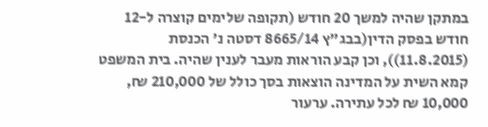במתקן שהיה למשך 20 חודש (תקופה שלימים קוצרה ל-12 חודש בפסק הדין(בבג"ץ 8665/14 דסטה נ' הכנסת (11.8.2015)), וכן קבע הוראות מעבר לענין שהיה. בית המשפט קמא השית על המדינה הוצאות בסך כולל של 210,000 ₪, 10,000 ₪ לכל עתירה. ערעור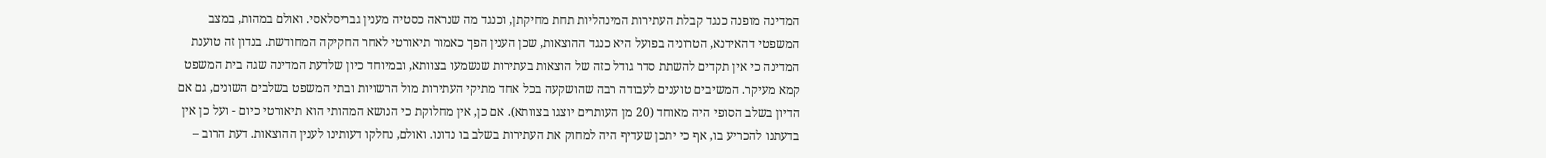המדינה מופנה כנגד קבלת העתירות המינהליות תחת מחיקתן, וכנגד מה שנראה כסטיה מענין גבריסלאסי. ואולם במהות, במצב המשפטי דהאידנא, הטרוניה בפועל היא כנגד ההוצאות, שכן הענין הפך כאמור תיאורטי לאחר החקיקה המחודשת. בנדון זה טוענת המדינה כי אין תקדים להשתת סדר גודל כזה של הוצאות בעתירות שנשמעו בצוותא, ובמיוחד כיון שלדעת המדינה שגה בית המשפט קמא מעיקר. המשיבים טוענים לעבודה רבה שהושקעה בכל אחד מתיקי העתירות מול הרשויות ובתי המשפט בשלבים השונים, גם אם הדיון בשלב הסופי היה מאוחד (20 מן העותרים יוצגו בצוותא). אם כן, אין מחלוקת כי הנושא המהותי הוא תיאורטי כיום - ועל כן אין בדעתנו להכריע בו, אף כי יתכן שעדיף היה למחוק את העתירות בשלב בו נדונו. ואולם, נחלקו דעותינו לענין ההוצאות. דעת הרוב –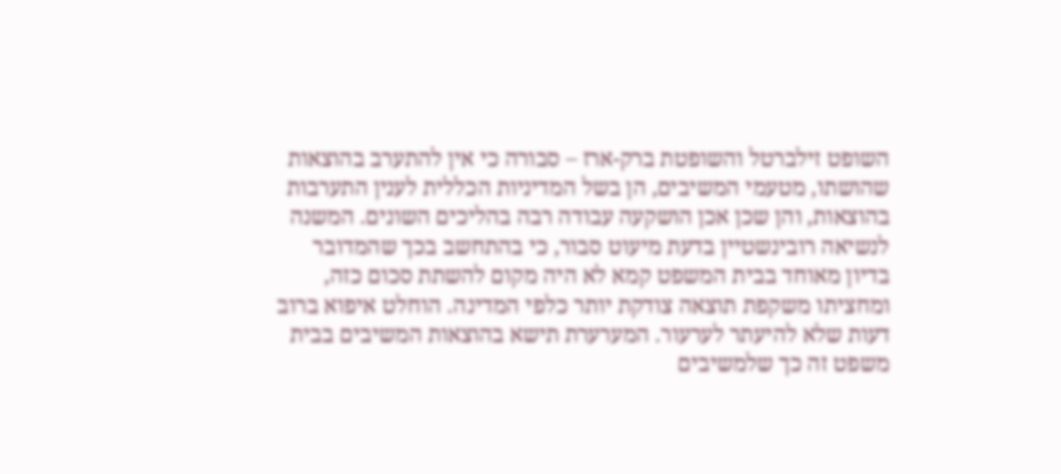השופט זילברטל והשופטת ברק-ארז – סבורה כי אין להתערב בהוצאות שהושתו, מטעמי המשיבים, הן בשל המדיניות הכללית לענין התערבות בהוצאות, והן שכן אכן הושקעה עבודה רבה בהליכים השונים. המשנה לנשיאה רובינשטיין בדעת מיעוט סבור, כי בהתחשב בכך שהמדובר בדיון מאוחד בבית המשפט קמא לא היה מקום להשתת סכום כזה, ומחציתו משקפת תוצאה צודקת יותר כלפי המדינה. הוחלט איפוא ברוב דעות שלא להיעתר לערעור. המערערת תישא בהוצאות המשיבים בבית משפט זה כך שלמשיבים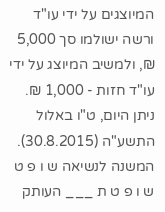המיוצגים על ידי עו"ד ורשה ישולמו סך 5,000 ₪, ולמשיב המיוצג על ידי עו"ד חזות - 1,000 ₪. ניתן היום, ט"ו באלול התשע"ה (30.8.2015). המשנה לנשיאה ש ו פ ט ש ו פ ט ת ___ העותק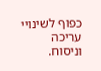כפוף לשינויי עריכה וניסוח.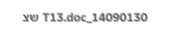14090130_T13.doc שצ